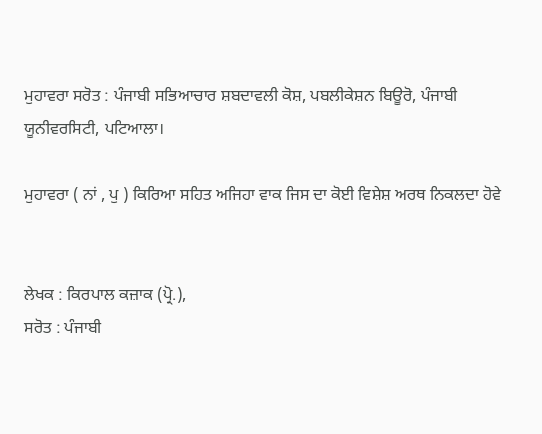ਮੁਹਾਵਰਾ ਸਰੋਤ : ਪੰਜਾਬੀ ਸਭਿਆਚਾਰ ਸ਼ਬਦਾਵਲੀ ਕੋਸ਼, ਪਬਲੀਕੇਸ਼ਨ ਬਿਊਰੋ, ਪੰਜਾਬੀ ਯੂਨੀਵਰਸਿਟੀ, ਪਟਿਆਲਾ।

ਮੁਹਾਵਰਾ ( ਨਾਂ , ਪੁ ) ਕਿਰਿਆ ਸਹਿਤ ਅਜਿਹਾ ਵਾਕ ਜਿਸ ਦਾ ਕੋਈ ਵਿਸ਼ੇਸ਼ ਅਰਥ ਨਿਕਲਦਾ ਹੋਵੇ


ਲੇਖਕ : ਕਿਰਪਾਲ ਕਜ਼ਾਕ (ਪ੍ਰੋ.),
ਸਰੋਤ : ਪੰਜਾਬੀ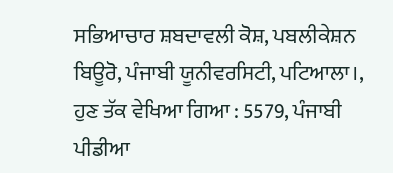ਸਭਿਆਚਾਰ ਸ਼ਬਦਾਵਲੀ ਕੋਸ਼, ਪਬਲੀਕੇਸ਼ਨ ਬਿਊਰੋ, ਪੰਜਾਬੀ ਯੂਨੀਵਰਸਿਟੀ, ਪਟਿਆਲਾ।, ਹੁਣ ਤੱਕ ਵੇਖਿਆ ਗਿਆ : 5579, ਪੰਜਾਬੀ ਪੀਡੀਆ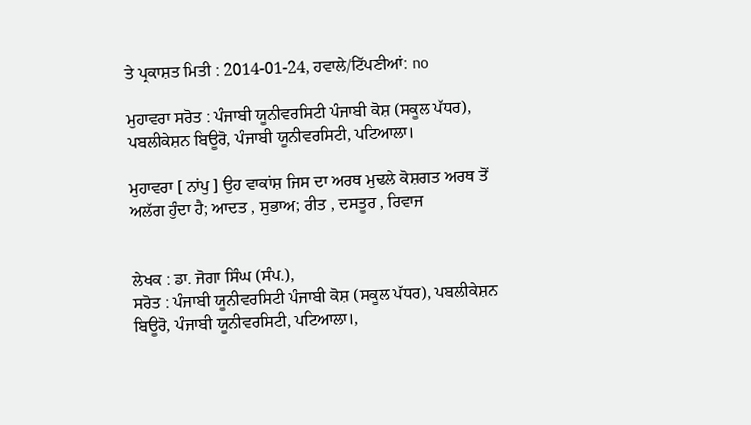ਤੇ ਪ੍ਰਕਾਸ਼ਤ ਮਿਤੀ : 2014-01-24, ਹਵਾਲੇ/ਟਿੱਪਣੀਆਂ: no

ਮੁਹਾਵਰਾ ਸਰੋਤ : ਪੰਜਾਬੀ ਯੂਨੀਵਰਸਿਟੀ ਪੰਜਾਬੀ ਕੋਸ਼ (ਸਕੂਲ ਪੱਧਰ), ਪਬਲੀਕੇਸ਼ਨ ਬਿਊਰੋ, ਪੰਜਾਬੀ ਯੂਨੀਵਰਸਿਟੀ, ਪਟਿਆਲਾ।

ਮੁਹਾਵਰਾ [ ਨਾਂਪੁ ] ਉਹ ਵਾਕਾਂਸ਼ ਜਿਸ ਦਾ ਅਰਥ ਮੁਢਲੇ ਕੋਸ਼ਗਤ ਅਰਥ ਤੋਂ ਅਲੱਗ ਹੁੰਦਾ ਹੈ; ਆਦਤ , ਸੁਭਾਅ; ਰੀਤ , ਦਸਤੂਰ , ਰਿਵਾਜ


ਲੇਖਕ : ਡਾ. ਜੋਗਾ ਸਿੰਘ (ਸੰਪ.),
ਸਰੋਤ : ਪੰਜਾਬੀ ਯੂਨੀਵਰਸਿਟੀ ਪੰਜਾਬੀ ਕੋਸ਼ (ਸਕੂਲ ਪੱਧਰ), ਪਬਲੀਕੇਸ਼ਨ ਬਿਊਰੋ, ਪੰਜਾਬੀ ਯੂਨੀਵਰਸਿਟੀ, ਪਟਿਆਲਾ।,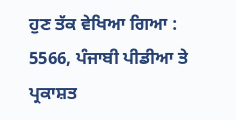ਹੁਣ ਤੱਕ ਵੇਖਿਆ ਗਿਆ : 5566, ਪੰਜਾਬੀ ਪੀਡੀਆ ਤੇ ਪ੍ਰਕਾਸ਼ਤ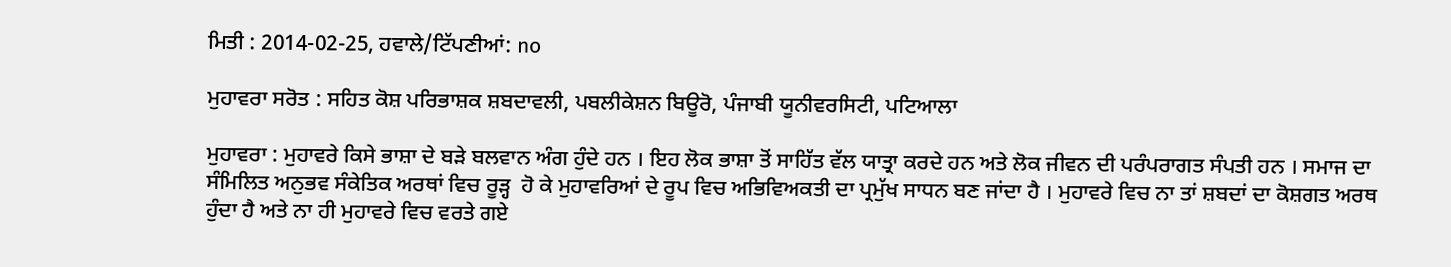ਮਿਤੀ : 2014-02-25, ਹਵਾਲੇ/ਟਿੱਪਣੀਆਂ: no

ਮੁਹਾਵਰਾ ਸਰੋਤ : ਸਹਿਤ ਕੋਸ਼ ਪਰਿਭਾਸ਼ਕ ਸ਼ਬਦਾਵਲੀ, ਪਬਲੀਕੇਸ਼ਨ ਬਿਊਰੋ, ਪੰਜਾਬੀ ਯੂਨੀਵਰਸਿਟੀ, ਪਟਿਆਲਾ

ਮੁਹਾਵਰਾ : ਮੁਹਾਵਰੇ ਕਿਸੇ ਭਾਸ਼ਾ ਦੇ ਬੜੇ ਬਲਵਾਨ ਅੰਗ ਹੁੰਦੇ ਹਨ । ਇਹ ਲੋਕ ਭਾਸ਼ਾ ਤੋਂ ਸਾਹਿੱਤ ਵੱਲ ਯਾਤ੍ਰਾ ਕਰਦੇ ਹਨ ਅਤੇ ਲੋਕ ਜੀਵਨ ਦੀ ਪਰੰਪਰਾਗਤ ਸੰਪਤੀ ਹਨ । ਸਮਾਜ ਦਾ ਸੰਮਿਲਿਤ ਅਨੁਭਵ ਸੰਕੇਤਿਕ ਅਰਥਾਂ ਵਿਚ ਰੂੜ੍ਹ  ਹੋ ਕੇ ਮੁਹਾਵਰਿਆਂ ਦੇ ਰੂਪ ਵਿਚ ਅਭਿਵਿਅਕਤੀ ਦਾ ਪ੍ਰਮੁੱਖ ਸਾਧਨ ਬਣ ਜਾਂਦਾ ਹੈ । ਮੁਹਾਵਰੇ ਵਿਚ ਨਾ ਤਾਂ ਸ਼ਬਦਾਂ ਦਾ ਕੋਸ਼ਗਤ ਅਰਥ ਹੁੰਦਾ ਹੈ ਅਤੇ ਨਾ ਹੀ ਮੁਹਾਵਰੇ ਵਿਚ ਵਰਤੇ ਗਏ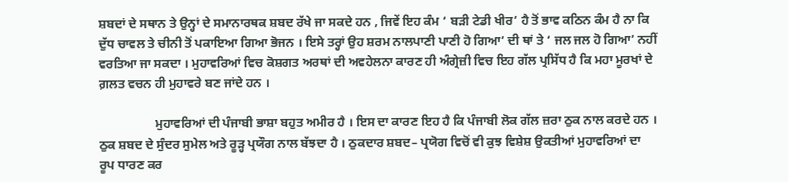ਸ਼ਬਦਾਂ ਦੇ ਸਥਾਨ ਤੇ ਉਨ੍ਹਾਂ ਦੇ ਸਮਾਨਾਰਥਕ ਸ਼ਬਦ ਰੱਖੇ ਜਾ ਸਕਦੇ ਹਨ , ਜਿਵੇਂ ਇਹ ਕੰਮ ‘ ਬੜੀ ਟੇਡੀ ਖੀਰ’ ਹੈ ਤੋਂ ਭਾਵ ਕਠਿਨ ਕੰਮ ਹੈ ਨਾ ਕਿ ਦੁੱਧ ਚਾਵਲ ਤੇ ਚੀਨੀ ਤੋਂ ਪਕਾਇਆ ਗਿਆ ਭੋਜਨ । ਇਸੇ ਤਰ੍ਹਾਂ ਉਹ ਸ਼ਰਮ ਨਾਲਪਾਣੀ ਪਾਣੀ ਹੋ ਗਿਆ’ ਦੀ ਥਾਂ ਤੇ ‘ ਜਲ ਜਲ ਹੋ ਗਿਆ’ ਨਹੀਂ ਵਰਤਿਆ ਜਾ ਸਕਦਾ । ਮੁਹਾਵਰਿਆਂ ਵਿਚ ਕੋਸ਼ਗਤ ਅਰਥਾਂ ਦੀ ਅਵਹੇਲਨਾ ਕਾਰਣ ਹੀ ਅੰਗ੍ਰੇਜ਼ੀ ਵਿਚ ਇਹ ਗੱਲ ਪ੍ਰਸਿੱਧ ਹੈ ਕਿ ਮਹਾ ਮੂਰਖਾਂ ਦੇ ਗ਼ਲਤ ਵਚਨ ਹੀ ਮੁਹਾਵਰੇ ਬਣ ਜਾਂਦੇ ਹਨ ।

                  ਮੁਹਾਵਰਿਆਂ ਦੀ ਪੰਜਾਬੀ ਭਾਸ਼ਾ ਬਹੁਤ ਅਮੀਰ ਹੈ । ਇਸ ਦਾ ਕਾਰਣ ਇਹ ਹੈ ਕਿ ਪੰਜਾਬੀ ਲੋਕ ਗੱਲ ਜ਼ਰਾ ਠੁਕ ਨਾਲ ਕਰਦੇ ਹਨ । ਠੁਕ ਸ਼ਬਦ ਦੇ ਸੁੰਦਰ ਸੁਮੇਲ ਅਤੇ ਰੂੜ੍ਹ ਪ੍ਰਯੌਗ ਨਾਲ ਬੱਝਦਾ ਹੈ । ਠੁਕਦਾਰ ਸ਼ਬਦ– ਪ੍ਰਯੋਗ ਵਿਚੋਂ ਵੀ ਕੁਝ ਵਿਸ਼ੇਸ਼ ਉਕਤੀਆਂ ਮੁਹਾਵਰਿਆਂ ਦਾ ਰੂਪ ਧਾਰਣ ਕਰ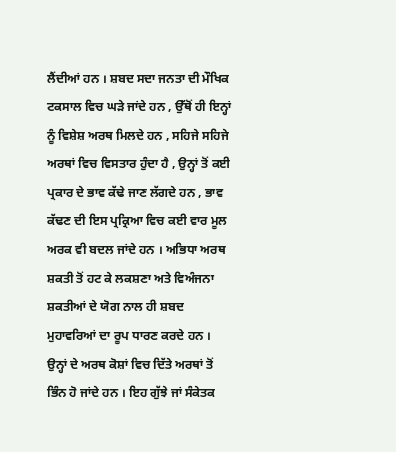ਲੈਂਦੀਆਂ ਹਨ । ਸ਼ਬਦ ਸਦਾ ਜਨਤਾ ਦੀ ਮੌਖਿਕ ਟਕਸਾਲ ਵਿਚ ਘੜੇ ਜਾਂਦੇ ਹਨ , ਉੱਥੋਂ ਹੀ ਇਨ੍ਹਾਂ ਨੂੰ ਵਿਸ਼ੇਸ਼ ਅਰਥ ਮਿਲਦੇ ਹਨ , ਸਹਿਜੇ ਸਹਿਜੇ ਅਰਥਾਂ ਵਿਚ ਵਿਸਤਾਰ ਹੁੰਦਾ ਹੈ , ਉਨ੍ਹਾਂ ਤੋਂ ਕਈ ਪ੍ਰਕਾਰ ਦੇ ਭਾਵ ਕੱਢੇ ਜਾਣ ਲੱਗਦੇ ਹਨ , ਭਾਵ ਕੱਢਣ ਦੀ ਇਸ ਪ੍ਰਕ੍ਰਿਆ ਵਿਚ ਕਈ ਵਾਰ ਮੂਲ ਅਰਕ ਵੀ ਬਦਲ ਜਾਂਦੇ ਹਨ । ਅਭਿਧਾ ਅਰਥ ਸ਼ਕਤੀ ਤੋਂ ਹਟ ਕੇ ਲਕਸ਼ਣਾ ਅਤੇ ਵਿਅੰਜਨਾ ਸ਼ਕਤੀਆਂ ਦੇ ਯੋਗ ਨਾਲ ਹੀ ਸ਼ਬਦ ਮੁਹਾਵਰਿਆਂ ਦਾ ਰੂਪ ਧਾਰਣ ਕਰਦੇ ਹਨ । ਉਨ੍ਹਾਂ ਦੇ ਅਰਥ ਕੋਸ਼ਾਂ ਵਿਚ ਦਿੱਤੇ ਅਰਥਾਂ ਤੋਂ ਭਿੰਨ ਹੋ ਜਾਂਦੇ ਹਨ । ਇਹ ਗੁੱਝੇ ਜਾਂ ਸੰਕੇਤਕ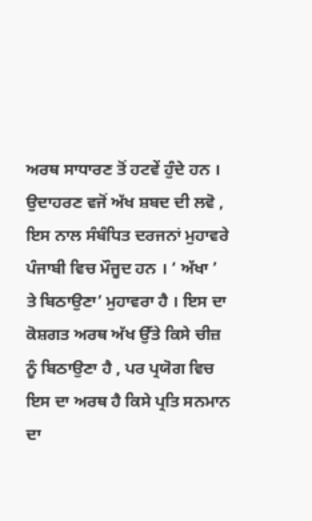ਅਰਥ ਸਾਧਾਰਣ ਤੋਂ ਹਟਵੇਂ ਹੁੰਦੇ ਹਨ । ਉਦਾਹਰਣ ਵਜੋਂ ਅੱਖ ਸ਼ਬਦ ਦੀ ਲਵੋ , ਇਸ ਨਾਲ ਸੰਬੰਧਿਤ ਦਰਜਨਾਂ ਮੁਹਾਵਰੇ ਪੰਜਾਬੀ ਵਿਚ ਮੌਜੂਦ ਹਨ । ‘ ਅੱਖਾ ’ ਤੇ ਬਿਠਾਉਣਾ’ ਮੁਹਾਵਰਾ ਹੈ । ਇਸ ਦਾ ਕੋਸ਼ਗਤ ਅਰਥ ਅੱਖ ਉੱਤੇ ਕਿਸੇ ਚੀਜ਼ ਨੂੰ ਬਿਠਾਉਣਾ ਹੈ , ਪਰ ਪ੍ਰਯੋਗ ਵਿਚ ਇਸ ਦਾ ਅਰਥ ਹੈ ਕਿਸੇ ਪ੍ਰਤਿ ਸਨਮਾਨ ਦਾ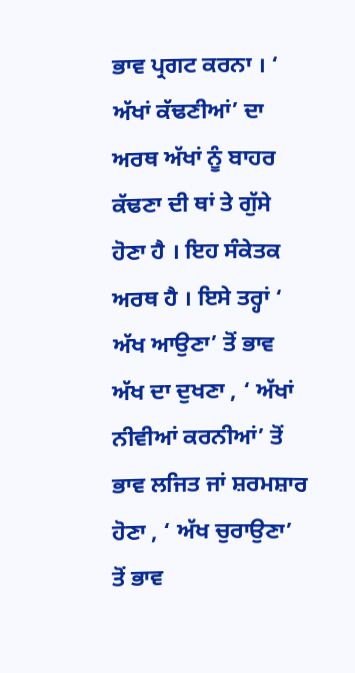ਭਾਵ ਪ੍ਰਗਟ ਕਰਨਾ । ‘ ਅੱਖਾਂ ਕੱਢਣੀਆਂ’ ਦਾ ਅਰਥ ਅੱਖਾਂ ਨੂੰ ਬਾਹਰ ਕੱਢਣਾ ਦੀ ਥਾਂ ਤੇ ਗੁੱਸੇ ਹੋਣਾ ਹੈ । ਇਹ ਸੰਕੇਤਕ ਅਰਥ ਹੈ । ਇਸੇ ਤਰ੍ਹਾਂ ‘ ਅੱਖ ਆਉਣਾ’ ਤੋਂ ਭਾਵ ਅੱਖ ਦਾ ਦੁਖਣਾ , ‘ ਅੱਖਾਂ ਨੀਵੀਆਂ ਕਰਨੀਆਂ’ ਤੋਂ ਭਾਵ ਲਜਿਤ ਜਾਂ ਸ਼ਰਮਸ਼ਾਰ ਹੋਣਾ , ‘ ਅੱਖ ਚੁਰਾਉਣਾ’ ਤੋਂ ਭਾਵ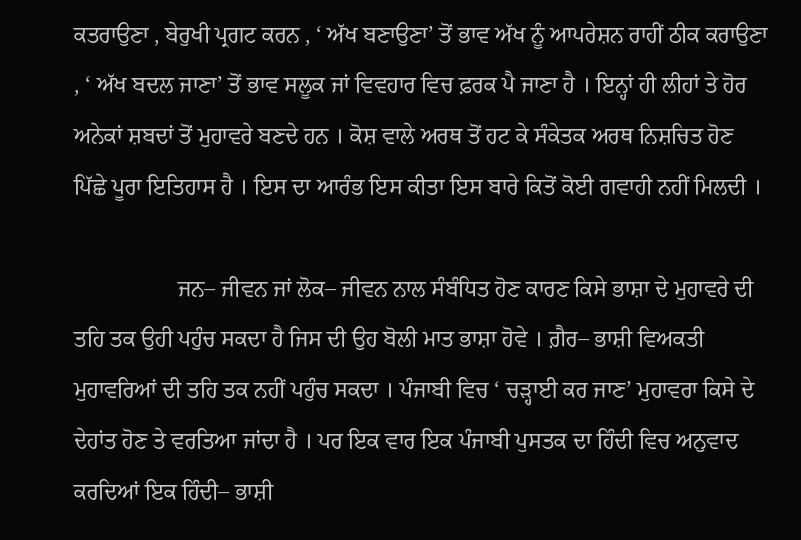ਕਤਰਾਉਣਾ , ਬੇਰੁਖੀ ਪ੍ਰਗਟ ਕਰਨ , ‘ ਅੱਖ ਬਣਾਉਣਾ’ ਤੋਂ ਭਾਵ ਅੱਖ ਨੂੰ ਆਪਰੇਸ਼ਨ ਰਾਹੀਂ ਠੀਕ ਕਰਾਉਣਾ , ‘ ਅੱਖ ਬਦਲ ਜਾਣਾ’ ਤੋਂ ਭਾਵ ਸਲੂਕ ਜਾਂ ਵਿਵਹਾਰ ਵਿਚ ਫ਼ਰਕ ਪੈ ਜਾਣਾ ਹੈ । ਇਨ੍ਹਾਂ ਹੀ ਲੀਹਾਂ ਤੇ ਹੋਰ ਅਨੇਕਾਂ ਸ਼ਬਦਾਂ ਤੋਂ ਮੁਹਾਵਰੇ ਬਣਦੇ ਹਨ । ਕੋਸ਼ ਵਾਲੇ ਅਰਥ ਤੋਂ ਹਟ ਕੇ ਸੰਕੇਤਕ ਅਰਥ ਨਿਸ਼ਚਿਤ ਹੋਣ ਪਿੱਛੇ ਪੂਰਾ ਇਤਿਹਾਸ ਹੈ । ਇਸ ਦਾ ਆਰੰਭ ਇਸ ਕੀਤਾ ਇਸ ਬਾਰੇ ਕਿਤੋਂ ਕੋਈ ਗਵਾਹੀ ਨਹੀਂ ਮਿਲਦੀ ।

                  ਜਨ– ਜੀਵਨ ਜਾਂ ਲੋਕ– ਜੀਵਨ ਨਾਲ ਸੰਬੰਧਿਤ ਹੋਣ ਕਾਰਣ ਕਿਸੇ ਭਾਸ਼ਾ ਦੇ ਮੁਹਾਵਰੇ ਦੀ ਤਹਿ ਤਕ ਉਹੀ ਪਹੁੰਚ ਸਕਦਾ ਹੈ ਜਿਸ ਦੀ ਉਹ ਬੋਲੀ ਮਾਤ ਭਾਸ਼ਾ ਹੋਵੇ । ਗ਼ੈਰ– ਭਾਸ਼ੀ ਵਿਅਕਤੀ ਮੁਹਾਵਰਿਆਂ ਦੀ ਤਹਿ ਤਕ ਨਹੀਂ ਪਹੁੰਚ ਸਕਦਾ । ਪੰਜਾਬੀ ਵਿਚ ‘ ਚੜ੍ਹਾਈ ਕਰ ਜਾਣ’ ਮੁਹਾਵਰਾ ਕਿਸੇ ਦੇ ਦੇਹਾਂਤ ਹੋਣ ਤੇ ਵਰਤਿਆ ਜਾਂਦਾ ਹੈ । ਪਰ ਇਕ ਵਾਰ ਇਕ ਪੰਜਾਬੀ ਪੁਸਤਕ ਦਾ ਹਿੰਦੀ ਵਿਚ ਅਨੁਵਾਦ ਕਰਦਿਆਂ ਇਕ ਹਿੰਦੀ– ਭਾਸ਼ੀ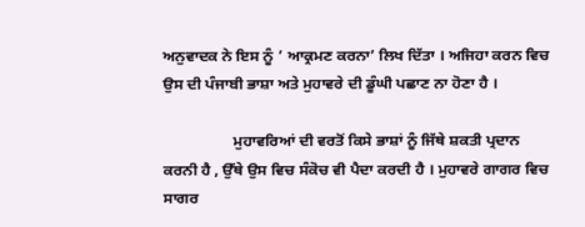ਅਨੁਵਾਦਕ ਨੇ ਇਸ ਨੂੰ ’ ਆਕ੍ਰਮਣ ਕਰਨਾ’ ਲਿਖ ਦਿੱਤਾ । ਅਜਿਹਾ ਕਰਨ ਵਿਚ ਉਸ ਦੀ ਪੰਜਾਬੀ ਭਾਸ਼ਾ ਅਤੇ ਮੁਹਾਵਰੇ ਦੀ ਡੂੰਘੀ ਪਛਾਣ ਨਾ ਹੋਣਾ ਹੈ ।

                  ਮੁਹਾਵਰਿਆਂ ਦੀ ਵਰਤੋਂ ਕਿਸੇ ਭਾਸ਼ਾਂ ਨੂੰ ਜਿੱਥੇ ਸ਼ਕਤੀ ਪ੍ਰਦਾਨ ਕਰਨੀ ਹੈ , ਉੱਥੇ ਉਸ ਵਿਚ ਸੰਕੋਚ ਵੀ ਪੈਦਾ ਕਰਦੀ ਹੈ । ਮੁਹਾਵਰੇ ਗਾਗਰ ਵਿਚ ਸਾਗਰ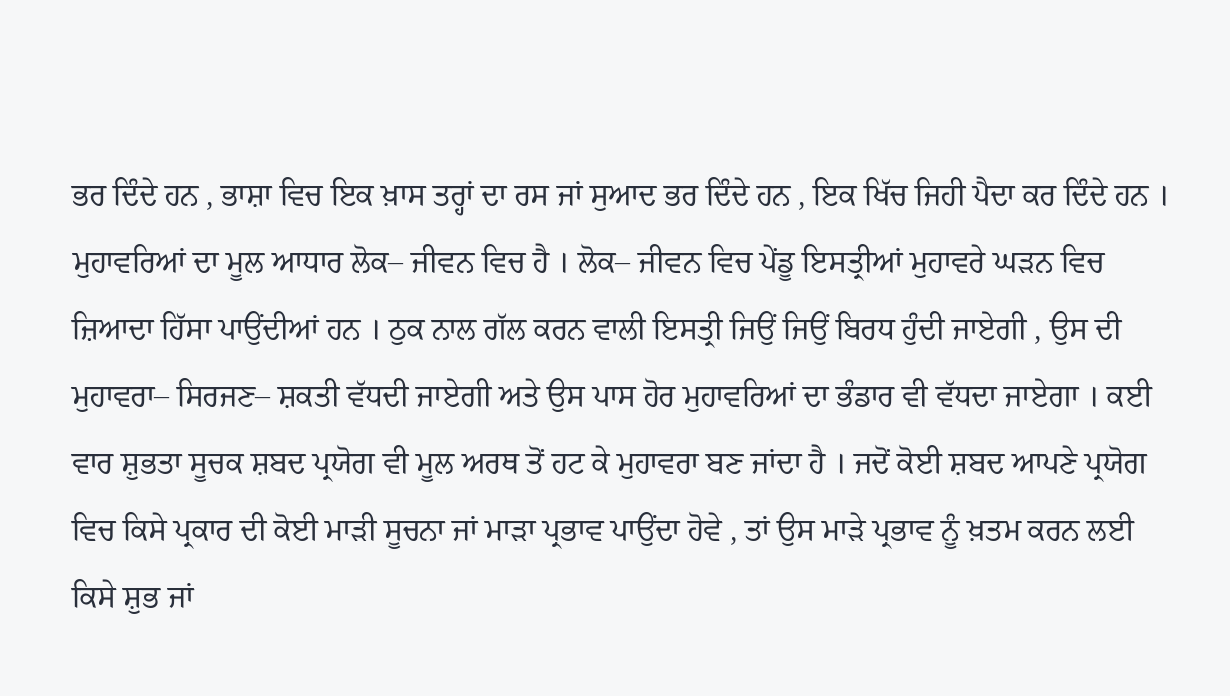ਭਰ ਦਿੰਦੇ ਹਨ , ਭਾਸ਼ਾ ਵਿਚ ਇਕ ਖ਼ਾਸ ਤਰ੍ਹਾਂ ਦਾ ਰਸ ਜਾਂ ਸੁਆਦ ਭਰ ਦਿੰਦੇ ਹਨ , ਇਕ ਖਿੱਚ ਜਿਹੀ ਪੈਦਾ ਕਰ ਦਿੰਦੇ ਹਨ । ਮੁਹਾਵਰਿਆਂ ਦਾ ਮੂਲ ਆਧਾਰ ਲੋਕ– ਜੀਵਨ ਵਿਚ ਹੈ । ਲੋਕ– ਜੀਵਨ ਵਿਚ ਪੇਂਡੂ ਇਸਤ੍ਰੀਆਂ ਮੁਹਾਵਰੇ ਘੜਨ ਵਿਚ ਜ਼ਿਆਦਾ ਹਿੱਸਾ ਪਾਉਂਦੀਆਂ ਹਨ । ਠੁਕ ਨਾਲ ਗੱਲ ਕਰਨ ਵਾਲੀ ਇਸਤ੍ਰੀ ਜਿਉਂ ਜਿਉਂ ਬਿਰਧ ਹੁੰਦੀ ਜਾਏਗੀ , ਉਸ ਦੀ ਮੁਹਾਵਰਾ– ਸਿਰਜਣ– ਸ਼ਕਤੀ ਵੱਧਦੀ ਜਾਏਗੀ ਅਤੇ ਉਸ ਪਾਸ ਹੋਰ ਮੁਹਾਵਰਿਆਂ ਦਾ ਭੰਡਾਰ ਵੀ ਵੱਧਦਾ ਜਾਏਗਾ । ਕਈ ਵਾਰ ਸ਼ੁਭਤਾ ਸੂਚਕ ਸ਼ਬਦ ਪ੍ਰਯੋਗ ਵੀ ਮੂਲ ਅਰਥ ਤੋਂ ਹਟ ਕੇ ਮੁਹਾਵਰਾ ਬਣ ਜਾਂਦਾ ਹੈ । ਜਦੋਂ ਕੋਈ ਸ਼ਬਦ ਆਪਣੇ ਪ੍ਰਯੋਗ ਵਿਚ ਕਿਸੇ ਪ੍ਰਕਾਰ ਦੀ ਕੋਈ ਮਾੜੀ ਸੂਚਨਾ ਜਾਂ ਮਾੜਾ ਪ੍ਰਭਾਵ ਪਾਉਂਦਾ ਹੋਵੇ , ਤਾਂ ਉਸ ਮਾੜੇ ਪ੍ਰਭਾਵ ਨੂੰ ਖ਼ਤਮ ਕਰਨ ਲਈ ਕਿਸੇ ਸ਼ੁਭ ਜਾਂ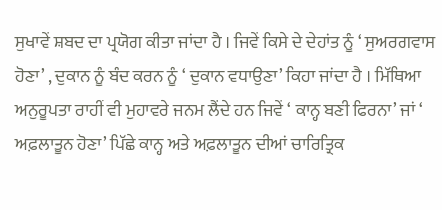ਸੁਖਾਵੇਂ ਸ਼ਬਦ ਦਾ ਪ੍ਰਯੋਗ ਕੀਤਾ ਜਾਂਦਾ ਹੈ । ਜਿਵੇਂ ਕਿਸੇ ਦੇ ਦੇਹਾਂਤ ਨੂੰ ‘ ਸੁਅਰਗਵਾਸ ਹੋਣਾ’ , ਦੁਕਾਨ ਨੂੰ ਬੰਦ ਕਰਨ ਨੂੰ ‘ ਦੁਕਾਨ ਵਧਾਉਣਾ’ ਕਿਹਾ ਜਾਂਦਾ ਹੈ । ਮਿੱਥਿਆ ਅਨੁਰੂਪਤਾ ਰਾਹੀਂ ਵੀ ਮੁਹਾਵਰੇ ਜਨਮ ਲੈਂਦੇ ਹਨ ਜਿਵੇਂ ‘ ਕਾਨ੍ਹ ਬਣੀ ਫਿਰਨਾ’ ਜਾਂ ‘ ਅਫ਼ਲਾਤੂਨ ਹੋਣਾ’ ਪਿੱਛੇ ਕਾਨ੍ਹ ਅਤੇ ਅਫ਼ਲਾਤੂਨ ਦੀਆਂ ਚਾਰਿਤ੍ਰਿਕ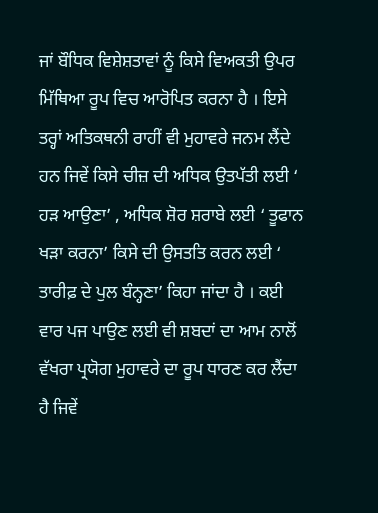ਜਾਂ ਬੌਧਿਕ ਵਿਸ਼ੇਸ਼ਤਾਵਾਂ ਨੂੰ ਕਿਸੇ ਵਿਅਕਤੀ ਉਪਰ ਮਿੱਥਿਆ ਰੂਪ ਵਿਚ ਆਰੋਪਿਤ ਕਰਨਾ ਹੈ । ਇਸੇ ਤਰ੍ਹਾਂ ਅਤਿਕਥਨੀ ਰਾਹੀਂ ਵੀ ਮੁਹਾਵਰੇ ਜਨਮ ਲੈਂਦੇ ਹਨ ਜਿਵੇਂ ਕਿਸੇ ਚੀਜ਼ ਦੀ ਅਧਿਕ ਉਤਪੱਤੀ ਲਈ ‘ ਹੜ ਆਉਣਾ’ , ਅਧਿਕ ਸ਼ੋਰ ਸ਼ਰਾਬੇ ਲਈ ‘ ਤੂਫਾਨ ਖੜਾ ਕਰਨਾ’ ਕਿਸੇ ਦੀ ਉਸਤਤਿ ਕਰਨ ਲਈ ‘ ਤਾਰੀਫ਼ ਦੇ ਪੁਲ ਬੰਨ੍ਹਣਾ’ ਕਿਹਾ ਜਾਂਦਾ ਹੈ । ਕਈ ਵਾਰ ਪਜ ਪਾਉਣ ਲਈ ਵੀ ਸ਼ਬਦਾਂ ਦਾ ਆਮ ਨਾਲੋਂ ਵੱਖਰਾ ਪ੍ਰਯੋਗ ਮੁਹਾਵਰੇ ਦਾ ਰੂਪ ਧਾਰਣ ਕਰ ਲੈਂਦਾ ਹੈ ਜਿਵੇਂ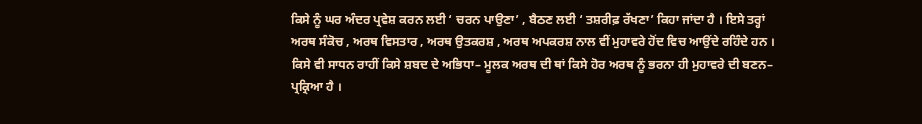ਕਿਸੇ ਨੂੰ ਘਰ ਅੰਦਰ ਪ੍ਰਵੇਸ਼ ਕਰਨ ਲਈ ‘ ਚਰਨ ਪਾਉਣਾ’ , ਬੈਠਣ ਲਈ ‘ ਤਸ਼ਰੀਫ਼ ਰੱਖਣਾ’ ਕਿਹਾ ਜਾਂਦਾ ਹੈ । ਇਸੇ ਤਰ੍ਹਾਂ ਅਰਥ ਸੰਕੋਚ , ਅਰਥ ਵਿਸਤਾਰ , ਅਰਥ ਉਤਕਰਸ਼ , ਅਰਥ ਅਪਕਰਸ਼ ਨਾਲ ਵੀਂ ਮੁਹਾਵਰੇ ਹੋਂਦ ਵਿਚ ਆਉਂਦੇ ਰਹਿੰਦੇ ਹਨ । ਕਿਸੇ ਵੀ ਸਾਧਨ ਰਾਹੀਂ ਕਿਸੇ ਸ਼ਬਦ ਦੇ ਅਭਿਧਾ– ਮੂਲਕ ਅਰਥ ਦੀ ਥਾਂ ਕਿਸੇ ਹੋਰ ਅਰਥ ਨੂੰ ਭਰਨਾ ਹੀ ਮੁਹਾਵਰੇ ਦੀ ਬਣਨ– ਪ੍ਰਕ੍ਰਿਆ ਹੈ ।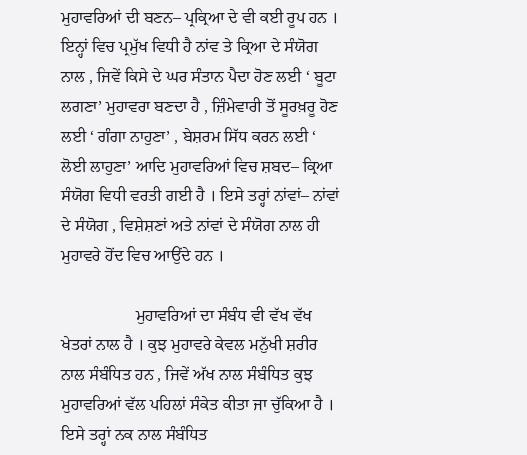ਮੁਹਾਵਰਿਆਂ ਦੀ ਬਣਨ– ਪ੍ਰਕ੍ਰਿਆ ਦੇ ਵੀ ਕਈ ਰੂਪ ਹਨ । ਇਨ੍ਹਾਂ ਵਿਚ ਪ੍ਰਮੁੱਖ ਵਿਧੀ ਹੈ ਨਾਂਵ ਤੇ ਕ੍ਰਿਆ ਦੇ ਸੰਯੋਗ ਨਾਲ , ਜਿਵੇਂ ਕਿਸੇ ਦੇ ਘਰ ਸੰਤਾਨ ਪੈਦਾ ਹੋਣ ਲਈ ‘ ਬੂਟਾ ਲਗਣਾ’ ਮੁਹਾਵਰਾ ਬਣਦਾ ਹੈ , ਜ਼ਿੰਮੇਵਾਰੀ ਤੋਂ ਸੂਰਖ਼ਰੂ ਹੋਣ ਲਈ ‘ ਗੰਗਾ ਨਾਹੁਣਾ’ , ਬੇਸ਼ਰਮ ਸਿੱਧ ਕਰਨ ਲਈ ‘ ਲੋਈ ਲਾਹੁਣਾ’ ਆਦਿ ਮੁਹਾਵਰਿਆਂ ਵਿਚ ਸ਼ਬਦ– ਕ੍ਰਿਆ ਸੰਯੋਗ ਵਿਧੀ ਵਰਤੀ ਗਈ ਹੈ । ਇਸੇ ਤਰ੍ਹਾਂ ਨਾਂਵਾਂ– ਨਾਂਵਾਂ ਦੇ ਸੰਯੋਗ , ਵਿਸ਼ੇਸ਼ਣਾਂ ਅਤੇ ਨਾਂਵਾਂ ਦੇ ਸੰਯੋਗ ਨਾਲ ਹੀ ਮੁਹਾਵਰੇ ਹੋਂਦ ਵਿਚ ਆਉਂਦੇ ਹਨ ।

                  ਮੁਹਾਵਰਿਆਂ ਦਾ ਸੰਬੰਧ ਵੀ ਵੱਖ ਵੱਖ ਖੇਤਰਾਂ ਨਾਲ ਹੈ । ਕੁਝ ਮੁਹਾਵਰੇ ਕੇਵਲ ਮਨੁੱਖੀ ਸ਼ਰੀਰ ਨਾਲ ਸੰਬੰਧਿਤ ਹਨ , ਜਿਵੇਂ ਅੱਖ ਨਾਲ ਸੰਬੰਧਿਤ ਕੁਝ ਮੁਹਾਵਰਿਆਂ ਵੱਲ ਪਹਿਲਾਂ ਸੰਕੇਤ ਕੀਤਾ ਜਾ ਚੁੱਕਿਆ ਹੈ । ਇਸੇ ਤਰ੍ਹਾਂ ਨਕ ਨਾਲ ਸੰਬੰਧਿਤ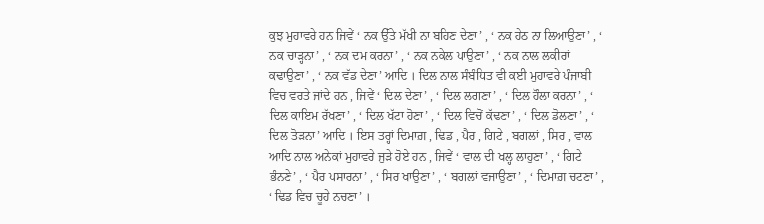ਕੁਝ ਮੁਹਾਵਰੇ ਹਨ ਜਿਵੇਂ ‘ ਨਕ ਉੱਤੇ ਮੱਖੀ ਨਾ ਬਹਿਣ ਦੇਣਾ’ , ‘ ਨਕ ਹੇਠ ਨਾ ਲਿਆਉਣਾ’ , ‘ ਨਕ ਚਾੜ੍ਹਨਾ’ , ‘ ਨਕ ਦਮ ਕਰਨਾ’ , ‘ ਨਕ ਨਕੇਲ ਪਾਉਣਾ’ , ‘ ਨਕ ਨਾਲ ਲਕੀਰਾਂ ਕਢਾਉਣਾ’ , ‘ ਨਕ ਵੱਡ ਦੇਣਾ’ ਆਦਿ । ਦਿਲ ਨਾਲ ਸੰਬੰਧਿਤ ਵੀ ਕਈ ਮੁਹਾਵਰੇ ਪੰਜਾਬੀ ਵਿਚ ਵਰਤੇ ਜਾਂਦੇ ਹਨ , ਜਿਵੇਂ ‘ ਦਿਲ ਦੇਣਾ’ , ‘ ਦਿਲ ਲਗਣਾ’ , ‘ ਦਿਲ ਹੌਲਾ ਕਰਨਾ’ , ‘ ਦਿਲ ਕਾਇਮ ਰੱਖਣਾ’ , ‘ ਦਿਲ ਖੱਟਾ ਹੋਣਾ’ , ‘ ਦਿਲ ਵਿਚੋਂ ਕੱਢਣਾ’ , ‘ ਦਿਲ ਡੋਲਣਾ’ , ‘ ਦਿਲ ਤੋੜਨਾ’ ਆਦਿ । ਇਸ ਤਰ੍ਹਾਂ ਦਿਮਾਗ਼ , ਢਿਡ , ਪੈਰ , ਗਿਟੇ , ਬਗਲਾਂ , ਸਿਰ , ਵਾਲ ਆਦਿ ਨਾਲ ਅਨੇਕਾਂ ਮੁਹਾਵਰੇ ਜੁੜੇ ਹੋਏ ਹਨ , ਜਿਵੇਂ ‘ ਵਾਲ ਦੀ ਖਲ੍ਹ ਲਾਹੁਣਾ’ , ‘ ਗਿਟੇ ਭੰਨਣੇ’ , ‘ ਪੈਰ ਪਸਾਰਨਾ’ , ‘ ਸਿਰ ਖਾਉਣਾ’ , ‘ ਬਗਲਾਂ ਵਜਾਉਣਾ’ , ‘ ਦਿਮਾਗ਼ ਚਟਣਾ’ , ‘ ਢਿਡ ਵਿਚ ਚੂਹੇ ਨਚਣਾ’ ।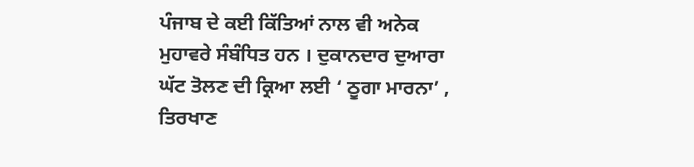ਪੰਜਾਬ ਦੇ ਕਈ ਕਿੱਤਿਆਂ ਨਾਲ ਵੀ ਅਨੇਕ ਮੁਹਾਵਰੇ ਸੰਬੰਧਿਤ ਹਨ । ਦੁਕਾਨਦਾਰ ਦੁਆਰਾ ਘੱਟ ਤੋਲਣ ਦੀ ਕ੍ਰਿਆ ਲਈ ‘ ਠੂਗਾ ਮਾਰਨਾ’ , ਤਿਰਖਾਣ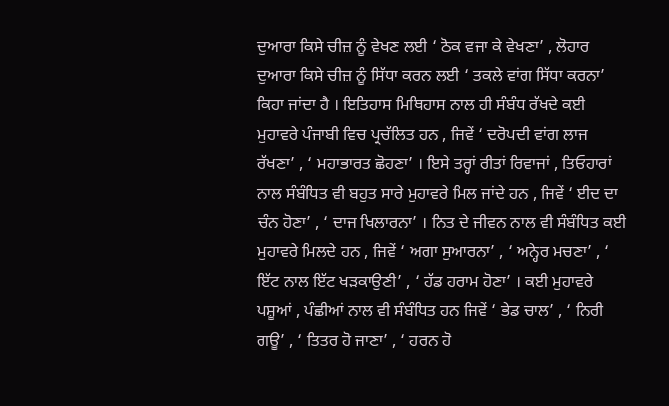ਦੁਆਰਾ ਕਿਸੇ ਚੀਜ਼ ਨੂੰ ਵੇਖਣ ਲਈ ‘ ਠੋਕ ਵਜਾ ਕੇ ਵੇਖਣਾ’ , ਲੋਹਾਰ ਦੁਆਰਾ ਕਿਸੇ ਚੀਜ਼ ਨੂੰ ਸਿੱਧਾ ਕਰਨ ਲਈ ‘ ਤਕਲੇ ਵਾਂਗ ਸਿੱਧਾ ਕਰਨਾ’ ਕਿਹਾ ਜਾਂਦਾ ਹੈ । ਇਤਿਹਾਸ ਮਿਥਿਹਾਸ ਨਾਲ ਹੀ ਸੰਬੰਧ ਰੱਖਦੇ ਕਈ ਮੁਹਾਵਰੇ ਪੰਜਾਬੀ ਵਿਚ ਪ੍ਰਚੱਲਿਤ ਹਨ , ਜਿਵੇਂ ‘ ਦਰੋਪਦੀ ਵਾਂਗ ਲਾਜ ਰੱਖਣਾ’ , ‘ ਮਹਾਭਾਰਤ ਛੋਹਣਾ’ । ਇਸੇ ਤਰ੍ਹਾਂ ਰੀਤਾਂ ਰਿਵਾਜਾਂ , ਤਿਓਹਾਰਾਂ ਨਾਲ ਸੰਬੰਧਿਤ ਵੀ ਬਹੁਤ ਸਾਰੇ ਮੁਹਾਵਰੇ ਮਿਲ ਜਾਂਦੇ ਹਨ , ਜਿਵੇਂ ‘ ਈਦ ਦਾ ਚੰਨ ਹੋਣਾ’ , ‘ ਦਾਜ ਖਿਲਾਰਨਾ’ । ਨਿਤ ਦੇ ਜੀਵਨ ਨਾਲ ਵੀ ਸੰਬੰਧਿਤ ਕਈ ਮੁਹਾਵਰੇ ਮਿਲਦੇ ਹਨ , ਜਿਵੇਂ ‘ ਅਗਾ ਸੁਆਰਨਾ’ , ‘ ਅਨ੍ਹੇਰ ਮਚਣਾ’ , ‘ ਇੱਟ ਨਾਲ ਇੱਟ ਖੜਕਾਉਣੀ’ , ‘ ਹੱਡ ਹਰਾਮ ਹੋਣਾ’ । ਕਈ ਮੁਹਾਵਰੇ ਪਸ਼ੂਆਂ , ਪੰਛੀਆਂ ਨਾਲ ਵੀ ਸੰਬੰਧਿਤ ਹਨ ਜਿਵੇਂ ‘ ਭੇਡ ਚਾਲ’ , ‘ ਨਿਰੀ ਗਊ’ , ‘ ਤਿਤਰ ਹੋ ਜਾਣਾ’ , ‘ ਹਰਨ ਹੋ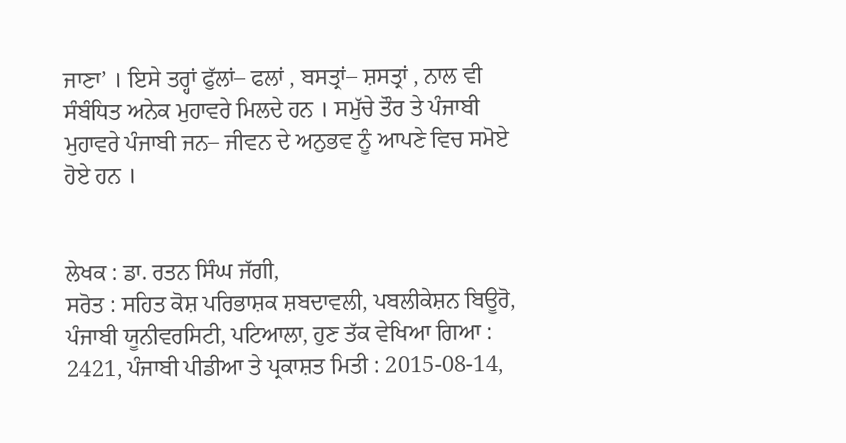ਜਾਣਾ’ । ਇਸੇ ਤਰ੍ਹਾਂ ਫੁੱਲਾਂ– ਫਲਾਂ , ਬਸਤ੍ਰਾਂ– ਸ਼ਸਤ੍ਰਾਂ , ਨਾਲ ਵੀ ਸੰਬੰਧਿਤ ਅਨੇਕ ਮੁਹਾਵਰੇ ਮਿਲਦੇ ਹਨ । ਸਮੁੱਚੇ ਤੌਰ ਤੇ ਪੰਜਾਬੀ ਮੁਹਾਵਰੇ ਪੰਜਾਬੀ ਜਨ– ਜੀਵਨ ਦੇ ਅਨੁਭਵ ਨੂੰ ਆਪਣੇ ਵਿਚ ਸਮੋਏ ਹੋਏ ਹਨ ।


ਲੇਖਕ : ਡਾ. ਰਤਨ ਸਿੰਘ ਜੱਗੀ,
ਸਰੋਤ : ਸਹਿਤ ਕੋਸ਼ ਪਰਿਭਾਸ਼ਕ ਸ਼ਬਦਾਵਲੀ, ਪਬਲੀਕੇਸ਼ਨ ਬਿਊਰੋ, ਪੰਜਾਬੀ ਯੂਨੀਵਰਸਿਟੀ, ਪਟਿਆਲਾ, ਹੁਣ ਤੱਕ ਵੇਖਿਆ ਗਿਆ : 2421, ਪੰਜਾਬੀ ਪੀਡੀਆ ਤੇ ਪ੍ਰਕਾਸ਼ਤ ਮਿਤੀ : 2015-08-14,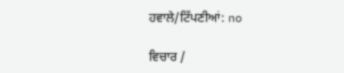ਹਵਾਲੇ/ਟਿੱਪਣੀਆਂ: no

ਵਿਚਾਰ /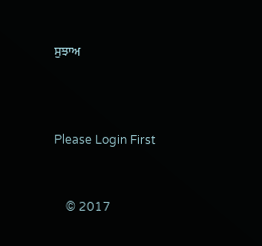ਸੁਝਾਅ



Please Login First


    © 2017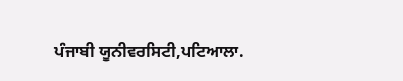ਪੰਜਾਬੀ ਯੂਨੀਵਰਸਿਟੀ,ਪਟਿਆਲਾ.